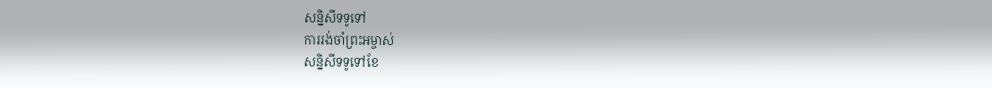សន្និសីទទូទៅ
ការរង់ចាំព្រះអម្ចាស់
សន្និសីទទូទៅខែ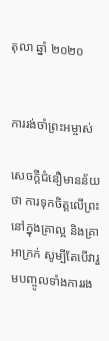តុលា ឆ្នាំ ២០២០


ការរង់ចាំព្រះអម្ចាស់

សេចក្ដីជំនឿមានន័យថា ការទុកចិត្តលើព្រះនៅក្នុងគ្រាល្អ និងគ្រាអាក្រក់ សូម្បីតែបើវារួមបញ្ចូលទាំងការរង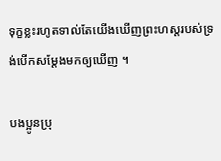ទុក្ខខ្លះរហូតទាល់តែយើងឃើញព្រះហស្ដរបស់ទ្រង់បើកសម្ដែងមកឲ្យឃើញ ។

បងប្អូនប្រុ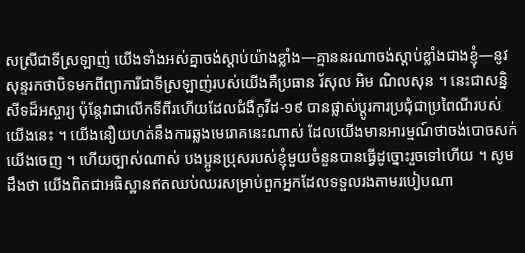សស្រីជាទីស្រឡាញ់ យើងទាំងអស់គ្នាចង់ស្ដាប់យ៉ាងខ្លាំង—គ្មាននរណាចង់ស្តាប់ខ្លាំងជាងខ្ញុំ—នូវសុន្ទរកថាបិទមកពីព្យាការីជាទីស្រឡាញ់របស់យើងគឺប្រធាន រ័សុល អិម ណិលសុន ។ នេះជាសន្និសីទដ៏អស្ចារ្យ ប៉ុន្តែវាជាលើកទីពីរហើយដែលជំងឺកូវីដ-១៩ បានផ្លាស់ប្ដូរការប្រជុំជាប្រពៃណីរបស់យើងនេះ ។ យើងនឿយហត់នឹងការឆ្លងមេរោគនេះណាស់ ដែលយើងមានអារម្មណ៍ថាចង់បោចសក់យើងចេញ ។ ហើយច្បាស់ណាស់ បងប្អូនប្រុសរបស់ខ្ញុំមួយចំនួនបានធ្វើដូច្នោះរួចទៅហើយ ។ សូមដឹងថា យើងពិតជាអធិស្ឋានឥតឈប់ឈរសម្រាប់ពួកអ្នកដែលទទួលរងតាមរបៀបណា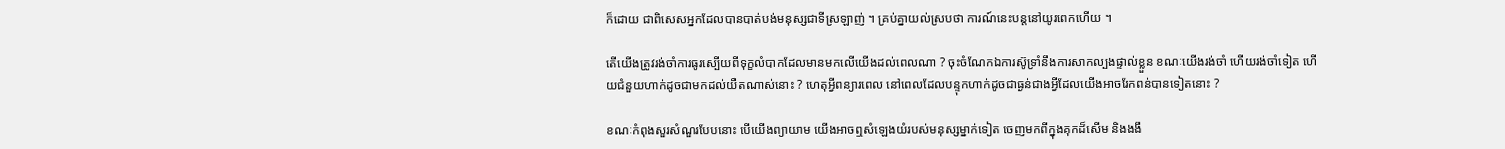ក៏ដោយ ជាពិសេសអ្នកដែលបានបាត់បង់មនុស្សជាទីស្រឡាញ់ ។ គ្រប់គ្នាយល់ស្របថា ការណ៍នេះបន្តនៅយូរពេកហើយ ។

តើយើងត្រូវរង់ចាំការធូរស្បើយពីទុក្ខលំបាកដែលមានមកលើយើងដល់ពេលណា ? ចុះចំណែកឯការស៊ូទ្រាំនឹងការសាកល្បងផ្ទាល់ខ្លួន ខណៈយើងរង់ចាំ ហើយរង់ចាំទៀត ហើយជំនួយហាក់ដូចជាមកដល់យឺតណាស់នោះ ? ហេតុអ្វីពន្យារពេល នៅពេលដែលបន្ទុកហាក់ដូចជាធ្ងន់ជាងអ្វីដែលយើងអាចរែកពន់បានទៀតនោះ ?

ខណៈកំពុងសួរសំណួរបែបនោះ បើយើងព្យាយាម យើងអាចឮសំឡេងយំរបស់មនុស្សម្នាក់ទៀត ចេញមកពីក្នុងគុកដ៏សើម និងងងឹ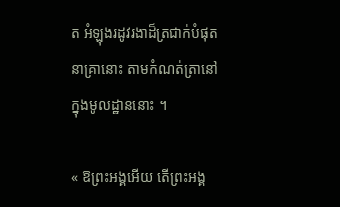ត អំឡុងរដូវរងាដ៏ត្រជាក់បំផុតនាគ្រានោះ តាមកំណត់ត្រានៅក្នុងមូលដ្ឋាននោះ ។

« ឱព្រះអង្គអើយ តើព្រះអង្គ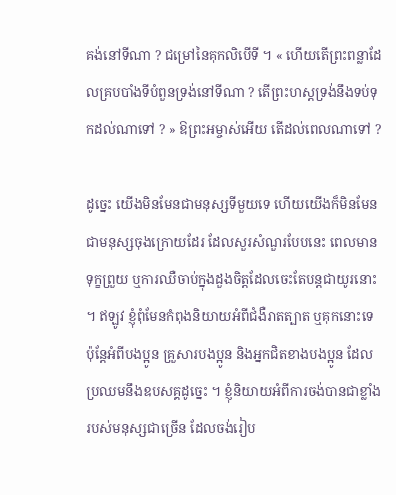គង់នៅទីណា ? ជម្រៅនៃគុកលិបើទី ។ « ហើយតើព្រះពន្លាដែលគ្របបាំងទីបំពួនទ្រង់នៅទីណា ? តើព្រះហស្ដទ្រង់នឹងទប់ទុកដល់ណាទៅ ? » ឱព្រះអម្ចាស់អើយ តើដល់ពេលណាទៅ ?

ដូច្នេះ យើងមិនមែនជាមនុស្សទីមួយទេ ហើយយើងក៏មិនមែនជាមនុស្សចុងក្រោយដែរ ដែលសួរសំណួរបែបនេះ ពេលមានទុក្ខព្រួយ ឬការឈឺចាប់ក្នុងដួងចិត្តដែលចេះតែបន្តជាយូរនោះ ។ ឥឡូវ ខ្ញុំពុំមែនកំពុងនិយាយអំពីជំងឺរាតត្បាត ឬគុកនោះទេ ប៉ុន្តែអំពីបងប្អូន គ្រួសារបងប្អូន និងអ្នកជិតខាងបងប្អូន ដែលប្រឈមនឹងឧបសគ្គដូច្នេះ ។ ខ្ញុំនិយាយអំពីការចង់បានជាខ្លាំងរបស់មនុស្សជាច្រើន ដែលចង់រៀប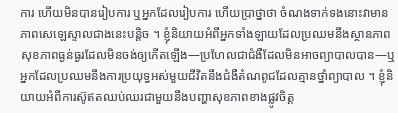ការ ហើយមិនបានរៀបការ ឬអ្នកដែលរៀបការ ហើយប្រាថ្នាថា ចំណងទាក់ទងនោះវាមានភាពសេឡេស្ទាលជាងនេះបន្តិច ។ ខ្ញុំនិយាយអំពីអ្នកទាំងឡាយដែលប្រឈមនឹងស្ថានភាពសុខភាពធ្ងន់ធ្ងរដែលមិនចង់ឲ្យកើតឡើង—ប្រហែលជាជំងឺដែលមិនអាចព្យាបាលបាន—ឬអ្នកដែលប្រឈមនឹងការប្រយុទ្ធអស់មួយជីវិតនឹងជំងឺតំណពូជដែលគ្មានថ្នាំព្យាបាល ។ ខ្ញុំនិយាយអំពីការស៊ូឥតឈប់ឈរជាមួយនឹងបញ្ហាសុខភាពខាងផ្លូវចិត្ត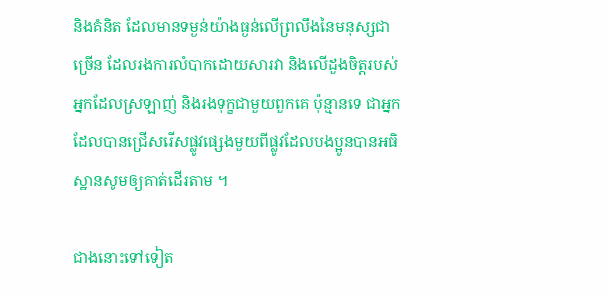និងគំនិត ដែលមានទម្ងន់យ៉ាងធ្ងន់លើព្រលឹងនៃមនុស្សជាច្រើន ដែលរងការលំបាកដោយសារវា និងលើដួងចិត្តរបស់អ្នកដែលស្រឡាញ់ និងរងទុក្ខជាមួយពួកគេ ប៉ុន្មានទេ ជាអ្នកដែលបានជ្រើសរើសផ្លូវផ្សេងមួយពីផ្លូវដែលបងប្អូនបានអធិស្ឋានសូមឲ្យគាត់ដើរតាម ។

ជាងនោះទៅទៀត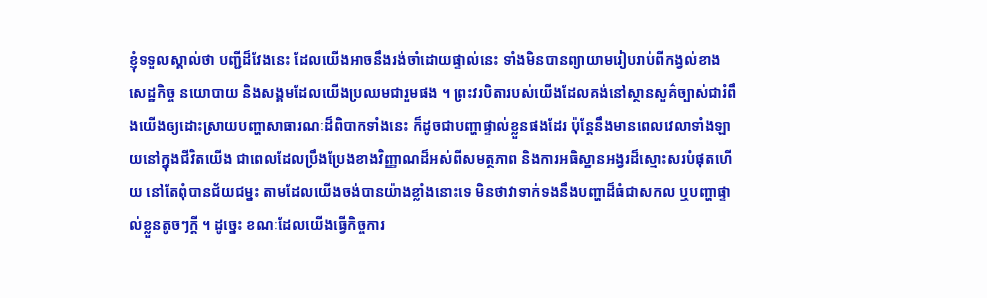ខ្ញុំទទួលស្គាល់ថា បញ្ជីដ៏វែងនេះ ដែលយើងអាចនឹងរង់ចាំដោយផ្ទាល់នេះ ទាំងមិនបានព្យាយាមរៀបរាប់ពីកង្វល់ខាងសេដ្ឋកិច្ច នយោបាយ និងសង្គមដែលយើងប្រឈមជារួមផង ។ ព្រះវរបិតារបស់យើងដែលគង់នៅស្ថានសួគ៌ច្បាស់ជារំពឹងយើងឲ្យដោះស្រាយបញ្ហាសាធារណៈដ៏ពិបាកទាំងនេះ ក៏ដូចជាបញ្ហាផ្ទាល់ខ្លួនផងដែរ ប៉ុន្តែនឹងមានពេលវេលាទាំងឡាយនៅក្នុងជីវិតយើង ជាពេលដែលប្រឹងប្រែងខាងវិញ្ញាណដ៏អស់ពីសមត្ថភាព និងការអធិស្ឋានអង្វរដ៏ស្មោះសរបំផុតហើយ នៅតែពុំបានជ័យជម្នះ តាមដែលយើងចង់បានយ៉ាងខ្លាំងនោះទេ មិនថាវាទាក់ទងនឹងបញ្ហាដ៏ធំជាសកល ឬបញ្ហាផ្ទាល់ខ្លួនតូចៗក្ដី ។ ដូច្នេះ ខណៈដែលយើងធ្វើកិច្ចការ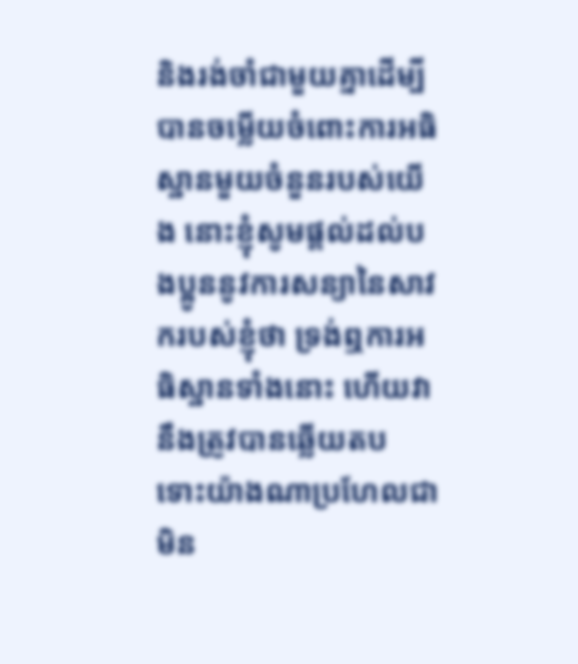និងរង់ចាំជាមួយគ្នាដើម្បីបានចម្លើយចំពោះការអធិស្ឋានមួយចំនួនរបស់យើង នោះខ្ញុំសូមផ្ដល់ដល់បងប្អូននូវការសន្យានៃសាវករបស់ខ្ញុំថា ទ្រង់ឮការអធិស្ឋានទាំងនោះ ហើយវានឹងត្រូវបានឆ្លើយតប ទោះយ៉ាងណាប្រហែលជាមិន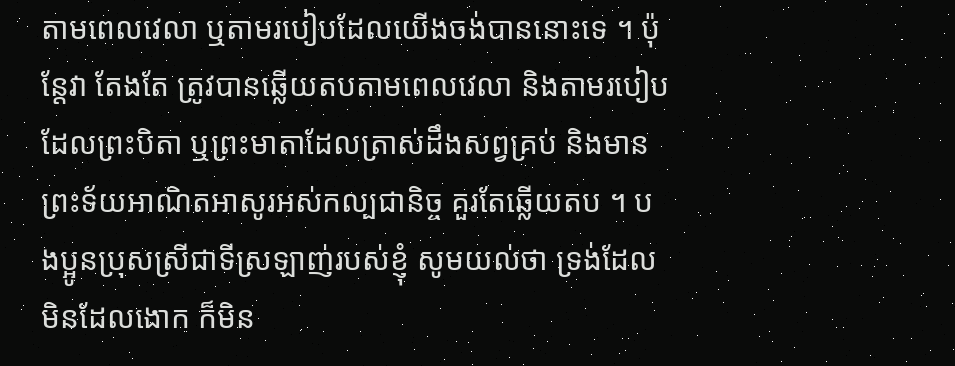តាមពេលវេលា ឬតាមរបៀបដែលយើងចង់បាននោះទេ ។ ប៉ុន្តែវា តែងតែ ត្រូវបានឆ្លើយតបតាមពេលវេលា និងតាមរបៀប ដែលព្រះបិតា ឬព្រះមាតាដែលត្រាស់ដឹងសព្វគ្រប់ និងមានព្រះទ័យអាណិតអាសូរអស់កល្បជានិច្ច គួរតែឆ្លើយតប ។ បងប្អូនប្រុសស្រីជាទីស្រឡាញ់របស់ខ្ញុំ សូមយល់ថា ទ្រង់ដែលមិនដែលងោក ក៏មិន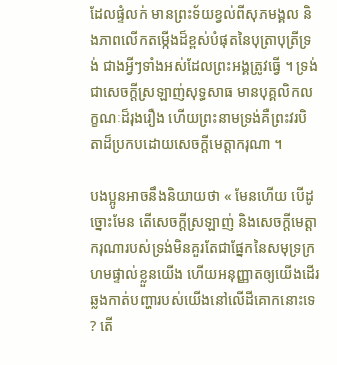ដែលផ្ទំលក់ មានព្រះទ័យខ្វល់ពីសុភមង្គល និងភាពលើកតម្កើងដ៏ខ្ពស់បំផុតនៃបុត្រាបុត្រីទ្រង់ ជាងអ្វីៗទាំងអស់ដែលព្រះអង្គត្រូវធ្វើ ។ ទ្រង់ជាសេចក្ដីស្រឡាញ់សុទ្ធសាធ មានបុគ្គលិកលក្ខណៈដ៏រុងរឿង ហើយព្រះនាមទ្រង់គឺព្រះវរបិតាដ៏ប្រកបដោយសេចក្ដីមេត្តាករុណា ។

បងប្អូនអាចនឹងនិយាយថា « មែនហើយ បើដូច្នោះមែន តើសេចក្ដីស្រឡាញ់ និងសេចក្ដីមេត្តាករុណារបស់ទ្រង់មិនគួរតែជាផ្នែកនៃសមុទ្រក្រហមផ្ទាល់ខ្លួនយើង ហើយអនុញ្ញាតឲ្យយើងដើរឆ្លងកាត់បញ្ហារបស់យើងនៅលើដីគោកនោះទេ ? តើ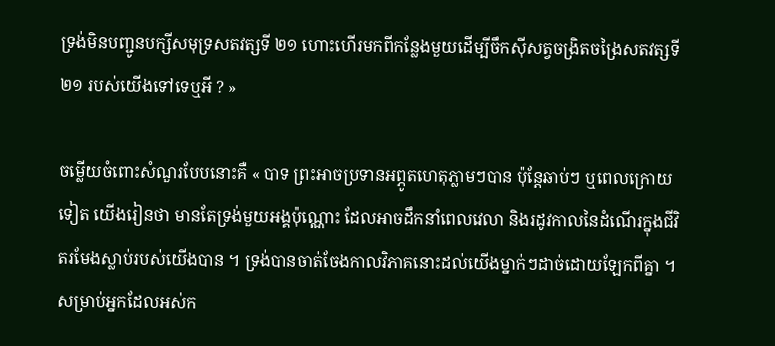ទ្រង់មិនបញ្ជូនបក្សីសមុទ្រសតវត្សទី ២១ ហោះហើរមកពីកន្លែងមួយដើម្បីចឹកស៊ីសត្វចង្រិតចង្រៃសតវត្សទី ២១ របស់យើងទៅទេឬអី ? »

ចម្លើយចំពោះសំណួរបែបនោះគឺ « បាទ ព្រះអាចប្រទានអព្ភូតហេតុភ្លាមៗបាន ប៉ុន្តែឆាប់ៗ ឬពេលក្រោយទៀត យើងរៀនថា មានតែទ្រង់មួយអង្គប៉ុណ្ណោះ ដែលអាចដឹកនាំពេលវេលា និងរដូវកាលនៃដំណើរក្នុងជីវិតរមែងស្លាប់របស់យើងបាន ។ ទ្រង់បានចាត់ចែងកាលវិភាគនោះដល់យើងម្នាក់ៗដាច់ដោយឡែកពីគ្នា ។ សម្រាប់អ្នកដែលអស់ក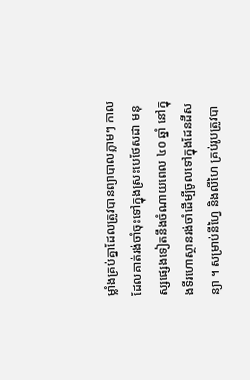ម្លាំងគ្រប់គ្នាដែលត្រូវបានព្យាបាលភ្លាមៗ កាលដែលគាត់រង់ចាំចុះទៅក្នុងស្រះបេថែសដា មនុស្សផ្សេងទៀតនឹងចំណាយពេល ៤០ ឆ្នាំ នៅក្នុងទីរហោស្ថានរង់ចាំដើម្បីចូលទៅក្នុងដែនដីសន្យា ។ សម្រាប់នីហ្វៃ និងលីហៃ គ្រប់រូបត្រូវបា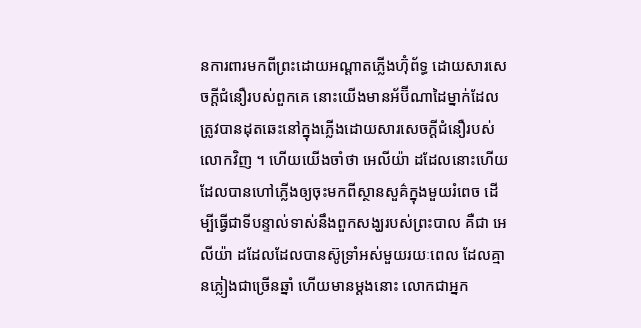នការពារមកពីព្រះដោយអណ្ដាតភ្លើងហ៊ុំព័ទ្ធ ដោយសារសេចក្ដីជំនឿរបស់ពួកគេ នោះយើងមានអ័ប៊ីណាដៃម្នាក់ដែលត្រូវបានដុតឆេះនៅក្នុងភ្លើងដោយសារសេចក្ដីជំនឿរបស់លោកវិញ ។ ហើយយើងចាំថា អេលីយ៉ា ដដែលនោះហើយ ដែលបានហៅភ្លើងឲ្យចុះមកពីស្ថានសួគ៌ក្នុងមួយរំពេច ដើម្បីធ្វើជាទីបន្ទាល់ទាស់នឹងពួកសង្ឃរបស់ព្រះបាល គឺជា អេលីយ៉ា ដដែលដែលបានស៊ូទ្រាំអស់មួយរយៈពេល ដែលគ្មានភ្លៀងជាច្រើនឆ្នាំ ហើយមានម្ដងនោះ លោកជាអ្នក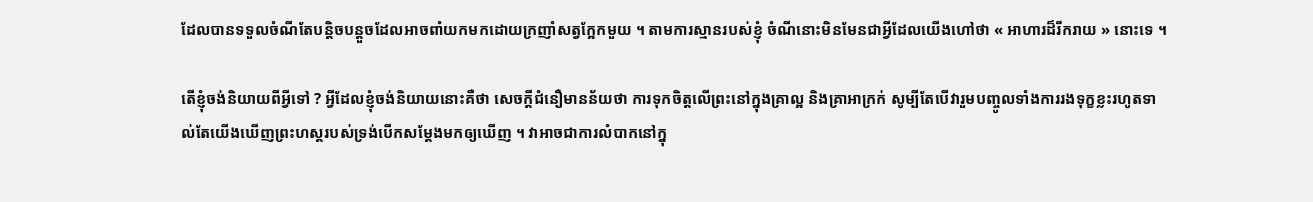ដែលបានទទួលចំណីតែបន្តិចបន្តួចដែលអាចពាំយកមកដោយក្រញាំសត្វក្អែកមួយ ។ តាមការស្មានរបស់ខ្ញុំ ចំណីនោះមិនមែនជាអ្វីដែលយើងហៅថា « អាហារដ៏រីករាយ » នោះទេ ។

តើខ្ញុំចង់និយាយពីអ្វីទៅ ? អ្វីដែលខ្ញុំចង់និយាយនោះគឺថា សេចក្ដីជំនឿមានន័យថា ការទុកចិត្តលើព្រះនៅក្នុងគ្រាល្អ និងគ្រាអាក្រក់ សូម្បីតែបើវារួមបញ្ចូលទាំងការរងទុក្ខខ្លះរហូតទាល់តែយើងឃើញព្រះហស្ដរបស់ទ្រង់បើកសម្ដែងមកឲ្យឃើញ ។ វាអាចជាការលំបាកនៅក្នុ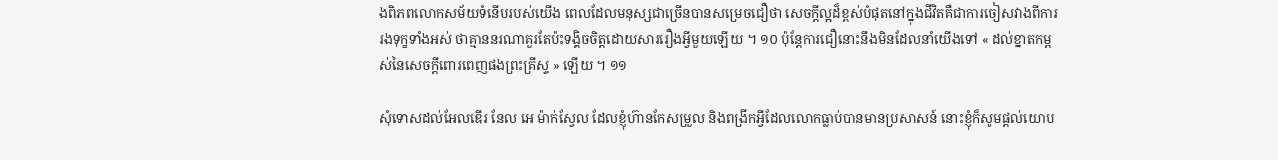ងពិភពលោកសម័យទំនើបរបស់យើង ពេលដែលមនុស្សជាច្រើនបានសម្រេចជឿថា សេចក្ដីល្អដ៏ខ្ពស់បំផុតនៅក្នុងជីវិតគឺជាការចៀសវាងពីការរងទុក្ខទាំងអស់ ថាគ្មាននរណាគួរតែប៉ះទង្គិចចិត្តដោយសាររឿងអ្វីមួយឡើយ ។ ១០ ប៉ុន្តែការជឿនោះនឹងមិនដែលនាំយើងទៅ « ដល់ខ្នាតកម្ពស់នៃសេចក្តីពោរពេញផងព្រះគ្រីស្ទ » ឡើយ ។ ១១

សុំទោសដល់អែលឌើរ នែល អេ ម៉ាក់ស្វែល ដែលខ្ញុំហ៊ានកែសម្រួល និងពង្រីកអ្វីដែលលោកធ្លាប់បានមានប្រសាសន៍ នោះខ្ញុំក៏សូមផ្ដល់យោប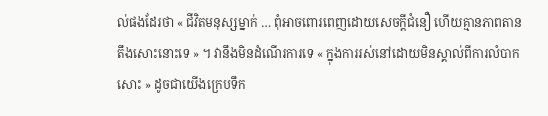ល់ផងដែរថា « ជីវិតមនុស្សម្នាក់ … ពុំអាចពោរពេញដោយសេចក្ដីជំនឿ ហើយគ្មានភាពតានតឹងសោះនោះទេ » ។ វានឹងមិនដំណើរការទេ « ក្នុងការរស់នៅដោយមិនស្គាល់ពីការលំបាកសោះ » ដូចជាយើងក្រេបទឹក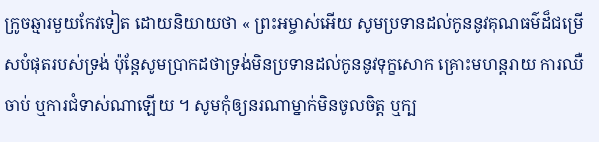ក្រូចឆ្មារមួយកែវទៀត ដោយនិយាយថា « ព្រះអម្ចាស់អើយ សូមប្រទានដល់កូននូវគុណធម៌ដ៏ជម្រើសបំផុតរបស់ទ្រង់ ប៉ុន្តែសូមប្រាកដថាទ្រង់មិនប្រទានដល់កូននូវទុក្ខសោក គ្រោះមហន្តរាយ ការឈឺចាប់ ឬការជំទាស់ណាឡើយ ។ សូមកុំឲ្យនរណាម្នាក់មិនចូលចិត្ត ឬក្ប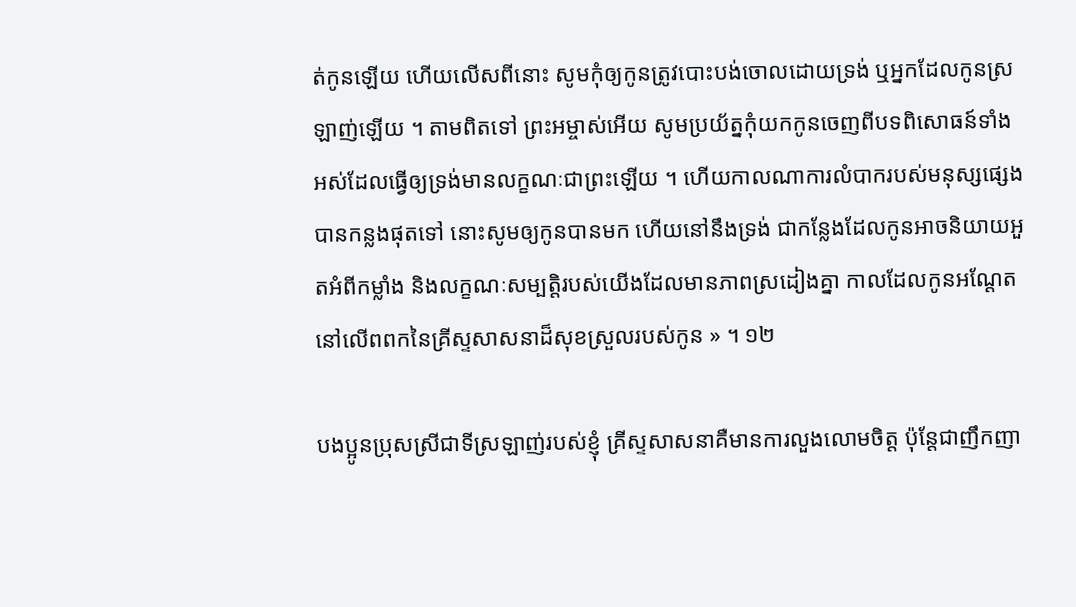ត់កូនឡើយ ហើយលើសពីនោះ សូមកុំឲ្យកូនត្រូវបោះបង់ចោលដោយទ្រង់ ឬអ្នកដែលកូនស្រឡាញ់ឡើយ ។ តាមពិតទៅ ព្រះអម្ចាស់អើយ សូមប្រយ័ត្នកុំយកកូនចេញពីបទពិសោធន៍ទាំងអស់ដែលធ្វើឲ្យទ្រង់មានលក្ខណៈជាព្រះឡើយ ។ ហើយកាលណាការលំបាករបស់មនុស្សផ្សេងបានកន្លងផុតទៅ នោះសូមឲ្យកូនបានមក ហើយនៅនឹងទ្រង់ ជាកន្លែងដែលកូនអាចនិយាយអួតអំពីកម្លាំង និងលក្ខណៈសម្បត្តិរបស់យើងដែលមានភាពស្រដៀងគ្នា កាលដែលកូនអណ្តែតនៅលើពពកនៃគ្រីស្ទសាសនាដ៏សុខស្រួលរបស់កូន » ។ ១២

បងប្អូនប្រុសស្រីជាទីស្រឡាញ់របស់ខ្ញុំ គ្រីស្ទសាសនាគឺមានការលួងលោមចិត្ត ប៉ុន្តែជាញឹកញា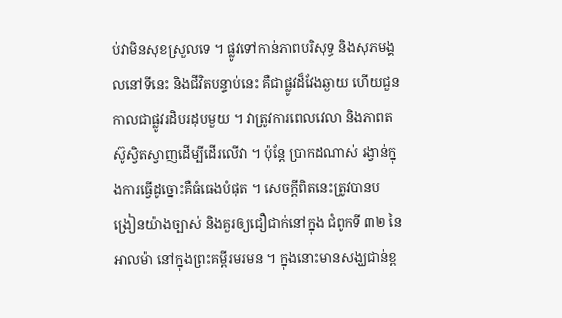ប់វាមិនសុខស្រួលទេ ។ ផ្លូវទៅកាន់ភាពបរិសុទ្ធ និងសុភមង្គលនៅទីនេះ និងជីវិតបន្ទាប់នេះ គឺជាផ្លូវដ៏វែងឆ្ងាយ ហើយជួនកាលជាផ្លូវរដិបរដុបមួយ ។ វាត្រូវការពេលវេលា និងភាពតស៊ូស្វិតស្វាញដើម្បីដើរលើវា ។ ប៉ុន្តែ ប្រាកដណាស់ រង្វាន់ក្នុងការធ្វើដូច្នោះគឺធំធេងបំផុត ។ សេចក្ដីពិតនេះត្រូវបានបង្រៀនយ៉ាងច្បាស់ និងគួរឲ្យជឿជាក់នៅក្នុង ជំពូកទី ៣២ នៃ អាលម៉ា នៅក្នុងព្រះគម្ពីរមរមន ។ ក្នុងនោះមានសង្ឃជាន់ខ្ព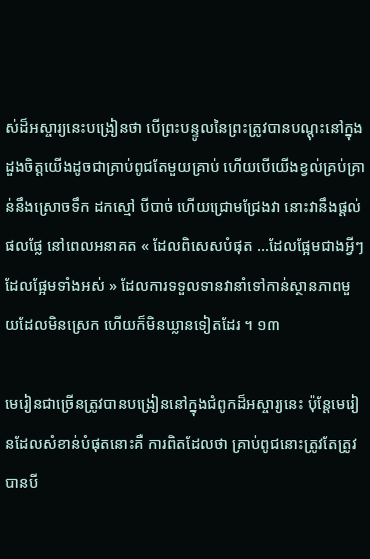ស់ដ៏អស្ចារ្យនេះបង្រៀនថា បើព្រះបន្ទូលនៃព្រះត្រូវបានបណ្ដុះនៅក្នុងដួងចិត្តយើងដូចជាគ្រាប់ពូជតែមួយគ្រាប់ ហើយបើយើងខ្វល់គ្រប់គ្រាន់នឹងស្រោចទឹក ដកស្មៅ បីបាច់ ហើយជ្រោមជ្រែងវា នោះវានឹងផ្ដល់ផលផ្លែ នៅពេលអនាគត « ដែលពិសេសបំផុត …ដែលផ្អែមជាងអ្វីៗដែលផ្អែមទាំងអស់ » ដែលការទទួលទានវានាំទៅកាន់ស្ថានភាពមួយដែលមិនស្រេក ហើយក៏មិនឃ្លានទៀតដែរ ។ ១៣

មេរៀនជាច្រើនត្រូវបានបង្រៀននៅក្នុងជំពូកដ៏អស្ចារ្យនេះ ប៉ុន្តែមេរៀនដែលសំខាន់បំផុតនោះគឺ ការពិតដែលថា គ្រាប់ពូជនោះត្រូវតែត្រូវបានបី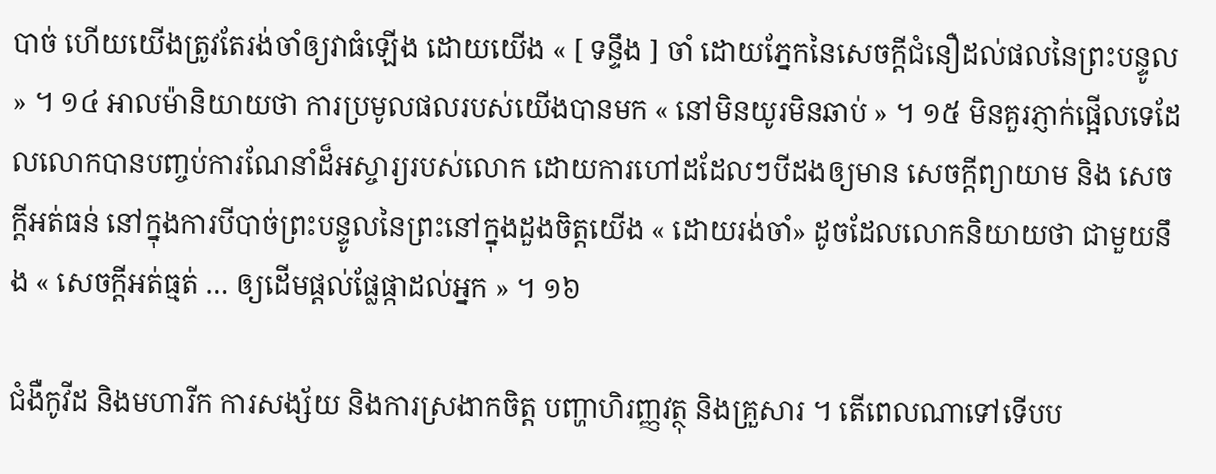បាច់ ហើយយើងត្រូវតែរង់ចាំឲ្យវាធំឡើង ដោយយើង « [ ទន្ទឹង ] ចាំ ដោយភ្នែកនៃសេចក្ដីជំនឿដល់ផលនៃព្រះបន្ទូល » ។ ១៤ អាលម៉ានិយាយថា ការប្រមូលផលរបស់យើងបានមក « នៅមិនយូរមិនឆាប់ » ។ ១៥ មិនគួរភ្ញាក់ផ្អើលទេដែលលោកបានបញ្ចប់ការណែនាំដ៏អស្ចារ្យរបស់លោក ដោយការហៅដដែលៗបីដងឲ្យមាន សេចក្ដីព្យាយាម និង សេចក្ដីអត់ធន់ នៅក្នុងការបីបាច់ព្រះបន្ទូលនៃព្រះនៅក្នុងដួងចិត្តយើង « ដោយរង់ចាំ» ដូចដែលលោកនិយាយថា ជាមួយនឹង « សេចក្ដីអត់ធ្មត់ … ឲ្យដើមផ្ដល់ផ្លែផ្កាដល់អ្នក » ។ ១៦

ជំងឺកូវីដ និងមហារីក ការសង្ស័យ និងការស្រងាកចិត្ត បញ្ហាហិរញ្ញវត្ថុ និងគ្រួសារ ។ តើពេលណាទៅទើបប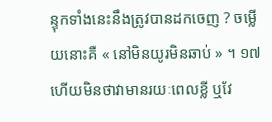ន្ទុកទាំងនេះនឹងត្រូវបានដកចេញ ? ចម្លើយនោះគឺ « នៅមិនយូរមិនឆាប់ » ។ ១៧ ហើយមិនថាវាមានរយៈពេលខ្លី ឬវែ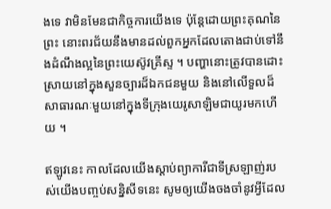ងទេ វាមិនមែនជាកិច្ចការយើងទេ ប៉ុន្តែដោយព្រះគុណនៃព្រះ នោះពរជ័យនឹងមានដល់ពួកអ្នកដែលតោងជាប់ទៅនឹងដំណឹងល្អនៃព្រះយេស៊ូវគ្រីស្ទ ។ បញ្ហានោះត្រូវបានដោះស្រាយនៅក្នុងសួនច្បារដ៏ឯកជនមួយ និងនៅលើទួលដ៏សាធារណៈមួយនៅក្នុងទីក្រុងយេរូសាឡិមជាយូរមកហើយ ។

ឥឡូវនេះ កាលដែលយើងស្ដាប់ព្យាការីជាទីស្រឡាញ់របស់យើងបញ្ចប់សន្និសីទនេះ សូមឲ្យយើងចងចាំនូវអ្វីដែល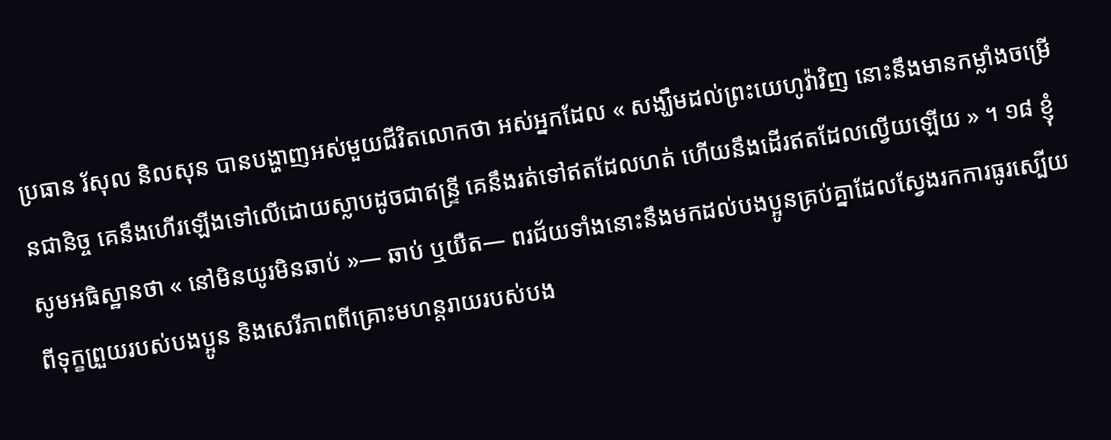ប្រធាន រ័សុល និលសុន បានបង្ហាញអស់មួយជីវិតលោកថា អស់អ្នកដែល « សង្ឃឹមដល់ព្រះយេហូវ៉ាវិញ នោះនឹងមានកម្លាំងចម្រើនជានិច្ច គេនឹងហើរឡើងទៅលើដោយស្លាបដូចជាឥន្ទ្រី គេនឹងរត់ទៅឥតដែលហត់ ហើយនឹងដើរឥតដែលល្វើយឡើយ » ។ ១៨ ខ្ញុំសូមអធិស្ឋានថា « នៅមិនយូរមិនឆាប់ »— ឆាប់ ឬយឺត— ពរជ័យទាំងនោះនឹងមកដល់បងប្អូនគ្រប់គ្នាដែលស្វែងរកការធូរស្បើយពីទុក្ខព្រួយរបស់បងប្អូន និងសេរីភាពពីគ្រោះមហន្តរាយរបស់បង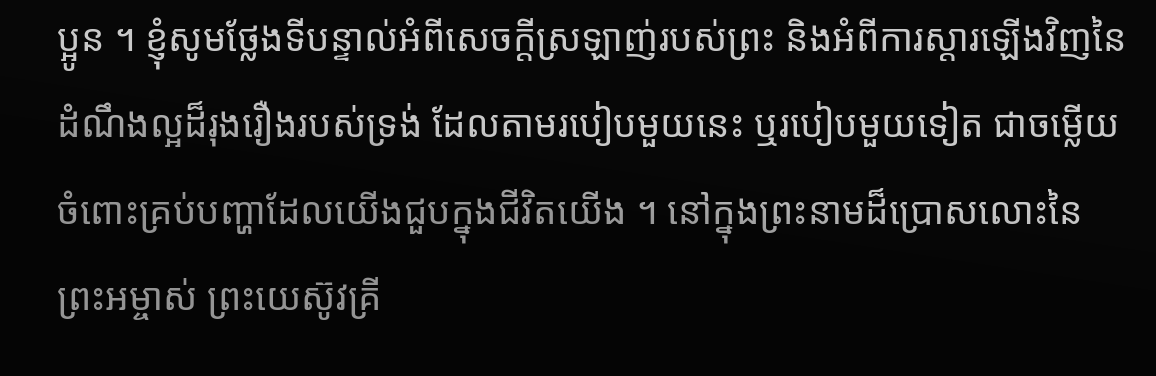ប្អូន ។ ខ្ញុំសូមថ្លែងទីបន្ទាល់អំពីសេចក្ដីស្រឡាញ់របស់ព្រះ និងអំពីការស្ដារឡើងវិញនៃដំណឹងល្អដ៏រុងរឿងរបស់ទ្រង់ ដែលតាមរបៀបមួយនេះ ឬរបៀបមួយទៀត ជាចម្លើយចំពោះគ្រប់បញ្ហាដែលយើងជួបក្នុងជីវិតយើង ។ នៅក្នុងព្រះនាមដ៏ប្រោសលោះនៃព្រះអម្ចាស់ ព្រះយេស៊ូវគ្រី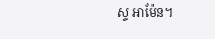ស្ទ អាម៉ែន។